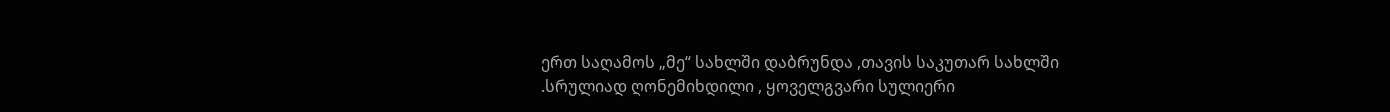ერთ საღამოს „მე“ სახლში დაბრუნდა ,თავის საკუთარ სახლში .სრულიად ღონემიხდილი , ყოველგვარი სულიერი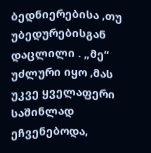ბედნიერებისა ,თუ უბედურებისგან დაცლილი . „მე“ უძლური იყო ,მას უკვე ყველაფერი საშინლად ეჩვენებოდა,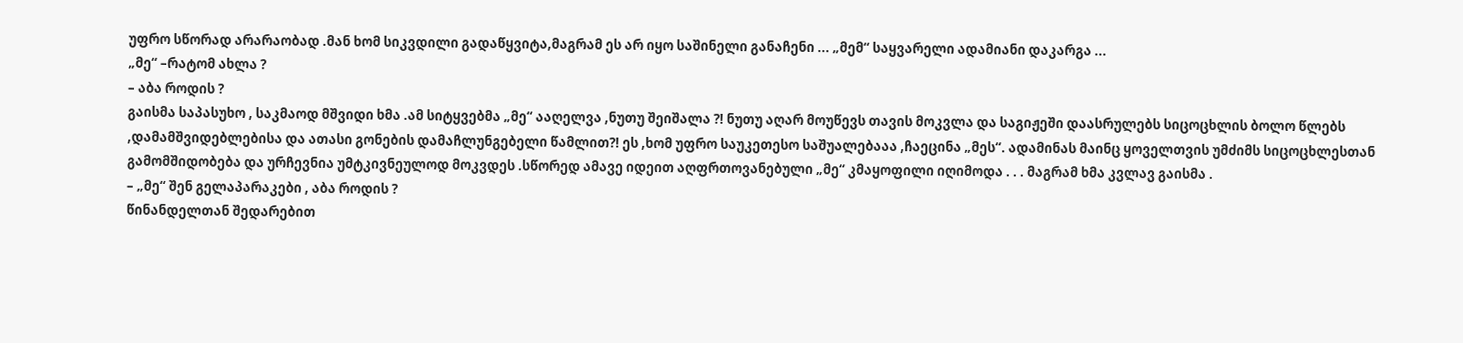უფრო სწორად არარაობად .მან ხომ სიკვდილი გადაწყვიტა,მაგრამ ეს არ იყო საშინელი განაჩენი ... „მემ“ საყვარელი ადამიანი დაკარგა ...
„მე“ –რატომ ახლა ?
– აბა როდის ?
გაისმა საპასუხო , საკმაოდ მშვიდი ხმა .ამ სიტყვებმა „მე“ ააღელვა ,ნუთუ შეიშალა ?! ნუთუ აღარ მოუწევს თავის მოკვლა და საგიჟეში დაასრულებს სიცოცხლის ბოლო წლებს ,დამამშვიდებლებისა და ათასი გონების დამაჩლუნგებელი წამლით?! ეს ,ხომ უფრო საუკეთესო საშუალებააა ,ჩაეცინა „მეს“. ადამინას მაინც ყოველთვის უმძიმს სიცოცხლესთან გამომშიდობება და ურჩევნია უმტკივნეულოდ მოკვდეს .სწორედ ამავე იდეით აღფრთოვანებული „მე“ კმაყოფილი იღიმოდა . . . მაგრამ ხმა კვლავ გაისმა .
– „მე“ შენ გელაპარაკები , აბა როდის ?
წინანდელთან შედარებით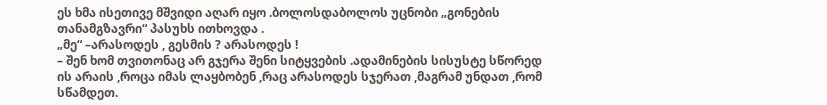ეს ხმა ისეთივე მშვიდი აღარ იყო .ბოლოსდაბოლოს უცნობი „გონების თანამგზავრი“ პასუხს ითხოვდა .
„მე“ –არასოდეს , გესმის ? არასოდეს !
– შენ ხომ თვითონაც არ გჯერა შენი სიტყვების .ადამინების სისუსტე სწორედ ის არაის ,როცა იმას ლაყბობენ ,რაც არასოდეს სჯერათ ,მაგრამ უნდათ ,რომ სწამდეთ.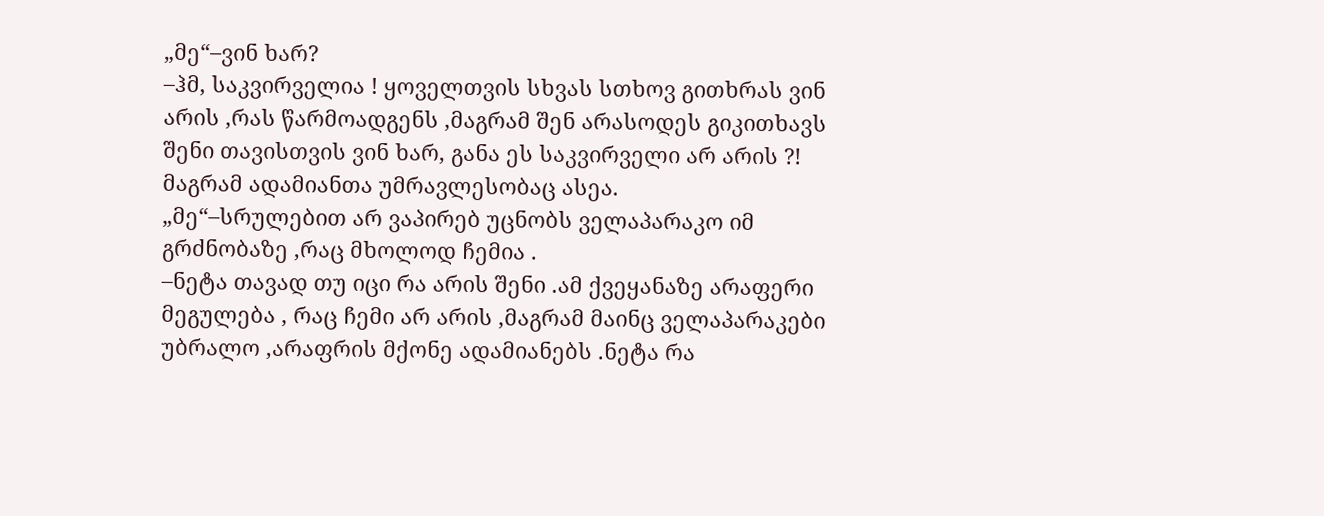„მე“–ვინ ხარ?
–ჰმ, საკვირველია ! ყოველთვის სხვას სთხოვ გითხრას ვინ არის ,რას წარმოადგენს ,მაგრამ შენ არასოდეს გიკითხავს შენი თავისთვის ვინ ხარ, განა ეს საკვირველი არ არის ?! მაგრამ ადამიანთა უმრავლესობაც ასეა.
„მე“–სრულებით არ ვაპირებ უცნობს ველაპარაკო იმ გრძნობაზე ,რაც მხოლოდ ჩემია .
–ნეტა თავად თუ იცი რა არის შენი .ამ ქვეყანაზე არაფერი მეგულება , რაც ჩემი არ არის ,მაგრამ მაინც ველაპარაკები უბრალო ,არაფრის მქონე ადამიანებს .ნეტა რა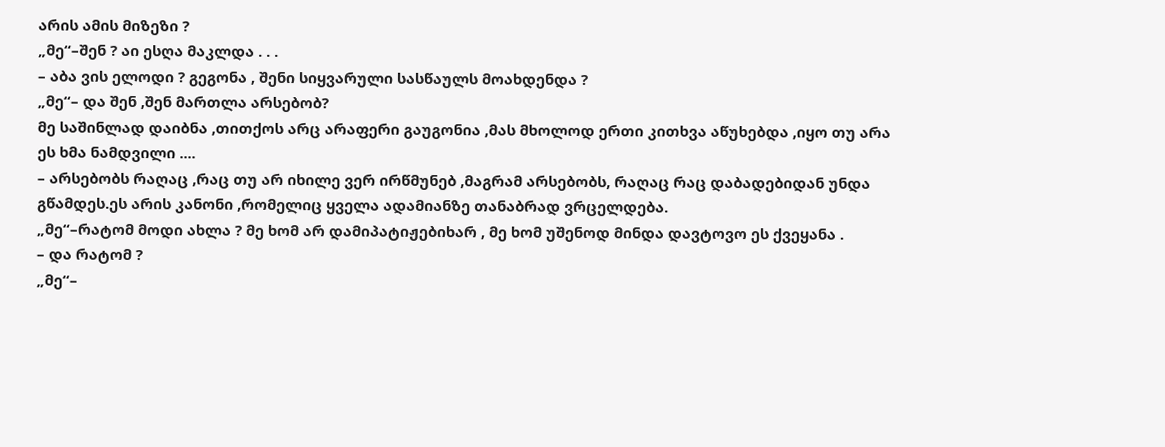არის ამის მიზეზი ?
„მე“–შენ ? აი ესღა მაკლდა . . .
– აბა ვის ელოდი ? გეგონა , შენი სიყვარული სასწაულს მოახდენდა ?
„მე“– და შენ ,შენ მართლა არსებობ?
მე საშინლად დაიბნა ,თითქოს არც არაფერი გაუგონია ,მას მხოლოდ ერთი კითხვა აწუხებდა ,იყო თუ არა ეს ხმა ნამდვილი ....
– არსებობს რაღაც ,რაც თუ არ იხილე ვერ ირწმუნებ ,მაგრამ არსებობს, რაღაც რაც დაბადებიდან უნდა გწამდეს.ეს არის კანონი ,რომელიც ყველა ადამიანზე თანაბრად ვრცელდება.
„მე“–რატომ მოდი ახლა ? მე ხომ არ დამიპატიჟებიხარ , მე ხომ უშენოდ მინდა დავტოვო ეს ქვეყანა .
– და რატომ ?
„მე“–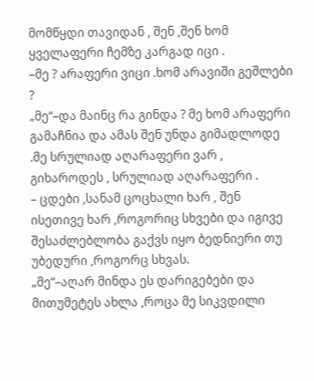მომწყდი თავიდან , შენ ,შენ ხომ ყველაფერი ჩემზე კარგად იცი .
–მე ? არაფერი ვიცი .ხომ არავიში გეშლები ?
„მე“–და მაინც რა გინდა ? მე ხომ არაფერი გამაჩნია და ამას შენ უნდა გიმადლოდე .მე სრულიად აღარაფერი ვარ , გიხაროდეს , სრულიად აღარაფერი .
– ცდები ,სანამ ცოცხალი ხარ , შენ ისეთივე ხარ ,როგორიც სხვები და იგივე შესაძლებლობა გაქვს იყო ბედნიერი თუ უბედური ,როგორც სხვას.
„მე“–აღარ მინდა ეს დარიგებები და მითუმეტეს ახლა ,როცა მე სიკვდილი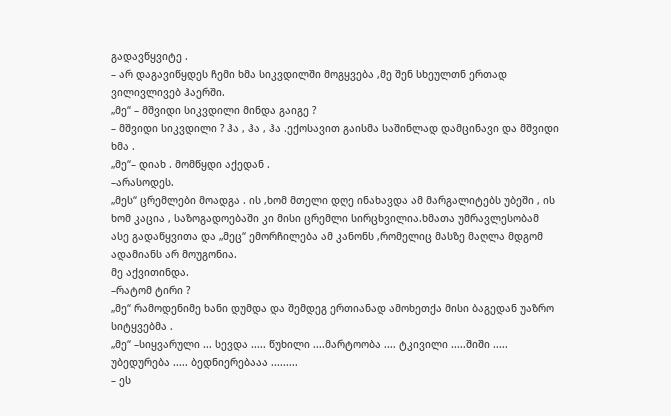გადავწყვიტე .
– არ დაგავიწყდეს ჩემი ხმა სიკვდილში მოგყვება ,მე შენ სხეულთნ ერთად ვილივლივებ ჰაერში.
„მე“ – მშვიდი სიკვდილი მინდა გაიგე ?
– მშვიდი სიკვდილი ? ჰა , ჰა , ჰა .ექოსავით გაისმა საშინლად დამცინავი და მშვიდი ხმა .
„მე“– დიახ . მომწყდი აქედან .
–არასოდეს.
„მეს“ ცრემლები მოადგა . ის ,ხომ მთელი დღე ინახავდა ამ მარგალიტებს უბეში , ის ხომ კაცია , საზოგადოებაში კი მისი ცრემლი სირცხვილია.ხმათა უმრავლესობამ ასე გადაწყვითა და „მეც“ ემორჩილება ამ კანონს ,რომელიც მასზე მაღლა მდგომ ადამიანს არ მოუგონია.
მე აქვითინდა.
–რატომ ტირი ?
„მე“ რამოდენიმე ხანი დუმდა და შემდეგ ერთიანად ამოხეთქა მისი ბაგედან უაზრო სიტყვებმა .
„მე“ –სიყვარული ... სევდა ..... წუხილი ....მარტოობა .... ტკივილი .....შიში ..... უბედურება ..... ბედნიერებააა .........
– ეს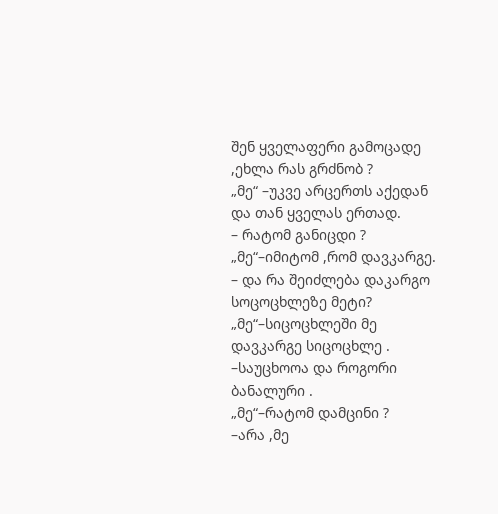შენ ყველაფერი გამოცადე ,ეხლა რას გრძნობ ?
„მე“ –უკვე არცერთს აქედან და თან ყველას ერთად.
– რატომ განიცდი ?
„მე“–იმიტომ ,რომ დავკარგე.
– და რა შეიძლება დაკარგო სოცოცხლეზე მეტი?
„მე“–სიცოცხლეში მე დავკარგე სიცოცხლე .
–საუცხოოა და როგორი ბანალური .
„მე“–რატომ დამცინი ?
–არა ,მე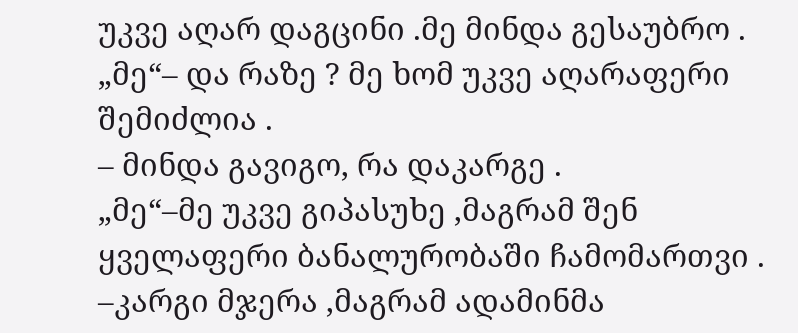უკვე აღარ დაგცინი .მე მინდა გესაუბრო .
„მე“– და რაზე ? მე ხომ უკვე აღარაფერი შემიძლია .
– მინდა გავიგო, რა დაკარგე .
„მე“–მე უკვე გიპასუხე ,მაგრამ შენ ყველაფერი ბანალურობაში ჩამომართვი .
–კარგი მჯერა ,მაგრამ ადამინმა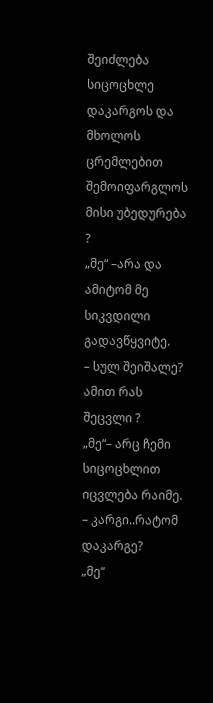შეიძლება სიცოცხლე დაკარგოს და მხოლოს ცრემლებით შემოიფარგლოს მისი უბედურება ?
„მე“ –არა და ამიტომ მე სიკვდილი გადავწყვიტე.
– სულ შეიშალე? ამით რას შეცვლი ?
„მე“– არც ჩემი სიცოცხლით იცვლება რაიმე.
– კარგი..რატომ დაკარგე?
„მე“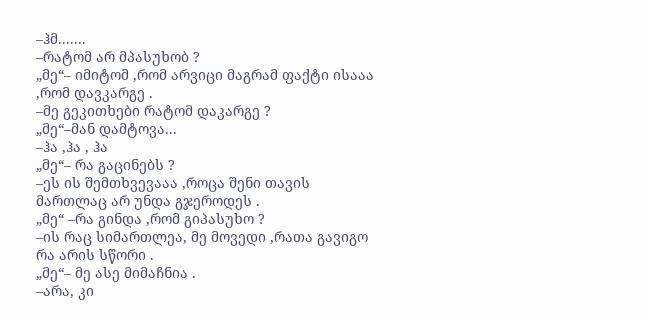–ჰმ.......
–რატომ არ მპასუხობ ?
„მე“– იმიტომ ,რომ არვიცი მაგრამ ფაქტი ისააა ,რომ დავკარგე .
–მე გეკითხები რატომ დაკარგე ?
„მე“–მან დამტოვა...
–ჰა ,ჰა , ჰა
„მე“– რა გაცინებს ?
–ეს ის შემთხვევააა ,როცა შენი თავის მართლაც არ უნდა გჯეროდეს .
„მე“ –რა გინდა ,რომ გიპასუხო ?
–ის რაც სიმართლეა, მე მოვედი ,რათა გავიგო რა არის სწორი .
„მე“– მე ასე მიმაჩნია .
–არა, კი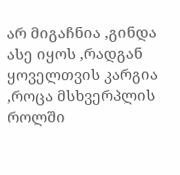არ მიგაჩნია ,გინდა ასე იყოს ,რადგან ყოველთვის კარგია ,როცა მსხვერპლის როლში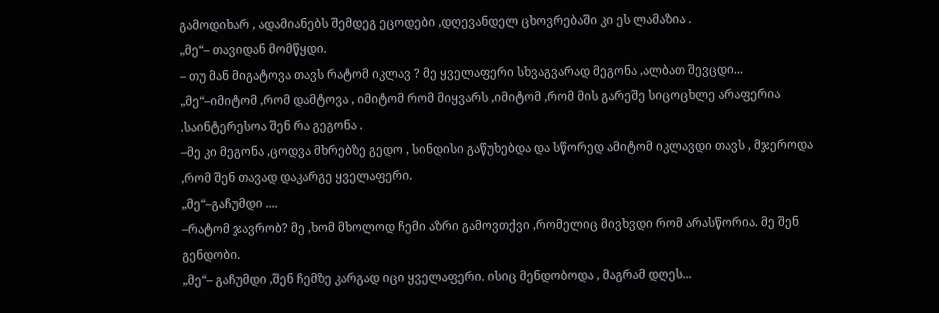გამოდიხარ , ადამიანებს შემდეგ ეცოდები ,დღევანდელ ცხოვრებაში კი ეს ლამაზია .
„მე“– თავიდან მომწყდი.
– თუ მან მიგატოვა თავს რატომ იკლავ ? მე ყველაფერი სხვაგვარად მეგონა ,ალბათ შევცდი...
„მე“–იმიტომ ,რომ დამტოვა , იმიტომ რომ მიყვარს ,იმიტომ ,რომ მის გარეშე სიცოცხლე არაფერია .საინტერესოა შენ რა გეგონა .
–მე კი მეგონა ,ცოდვა მხრებზე გედო , სინდისი გაწუხებდა და სწორედ ამიტომ იკლავდი თავს , მჯეროდა ,რომ შენ თავად დაკარგე ყველაფერი.
„მე“–გაჩუმდი ....
–რატომ ჯავრობ? მე ,ხომ მხოლოდ ჩემი აზრი გამოვთქვი ,რომელიც მივხვდი რომ არასწორია. მე შენ გენდობი.
„მე“– გაჩუმდი ,შენ ჩემზე კარგად იცი ყველაფერი. ისიც მენდობოდა , მაგრამ დღეს...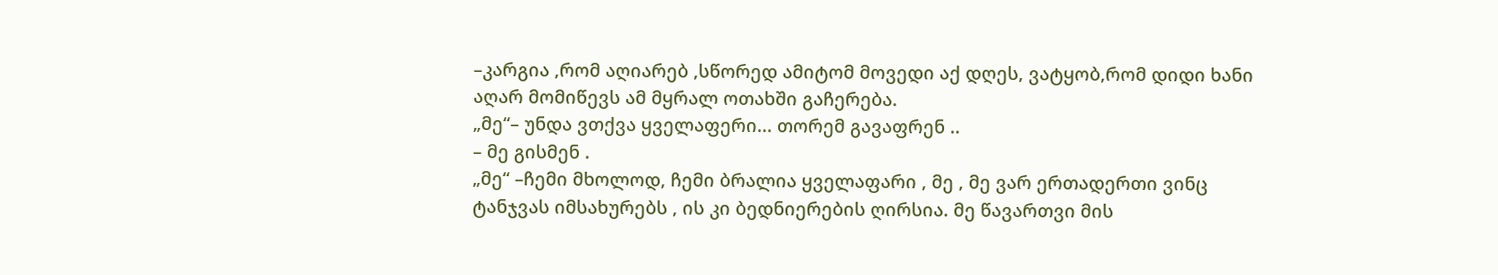–კარგია ,რომ აღიარებ ,სწორედ ამიტომ მოვედი აქ დღეს, ვატყობ,რომ დიდი ხანი აღარ მომიწევს ამ მყრალ ოთახში გაჩერება.
„მე“– უნდა ვთქვა ყველაფერი... თორემ გავაფრენ ..
– მე გისმენ .
„მე“ –ჩემი მხოლოდ, ჩემი ბრალია ყველაფარი , მე , მე ვარ ერთადერთი ვინც ტანჯვას იმსახურებს , ის კი ბედნიერების ღირსია. მე წავართვი მის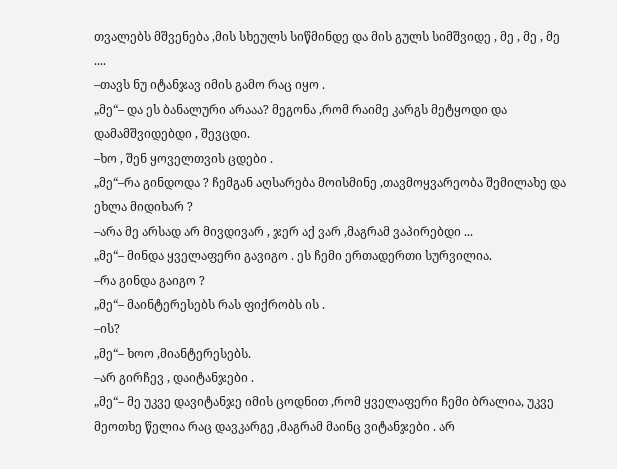თვალებს მშვენება ,მის სხეულს სიწმინდე და მის გულს სიმშვიდე , მე , მე , მე ....
–თავს ნუ იტანჯავ იმის გამო რაც იყო .
„მე“– და ეს ბანალური არააა? მეგონა ,რომ რაიმე კარგს მეტყოდი და დამამშვიდებდი , შევცდი.
–ხო , შენ ყოველთვის ცდები .
„მე“–რა გინდოდა ? ჩემგან აღსარება მოისმინე ,თავმოყვარეობა შემილახე და ეხლა მიდიხარ ?
–არა მე არსად არ მივდივარ , ჯერ აქ ვარ ,მაგრამ ვაპირებდი ...
„მე“– მინდა ყველაფერი გავიგო . ეს ჩემი ერთადერთი სურვილია.
–რა გინდა გაიგო ?
„მე“– მაინტერესებს რას ფიქრობს ის .
–ის?
„მე“– ხოო ,მიანტერესებს.
–არ გირჩევ , დაიტანჯები .
„მე“– მე უკვე დავიტანჯე იმის ცოდნით ,რომ ყველაფერი ჩემი ბრალია, უკვე მეოთხე წელია რაც დავკარგე ,მაგრამ მაინც ვიტანჯები . არ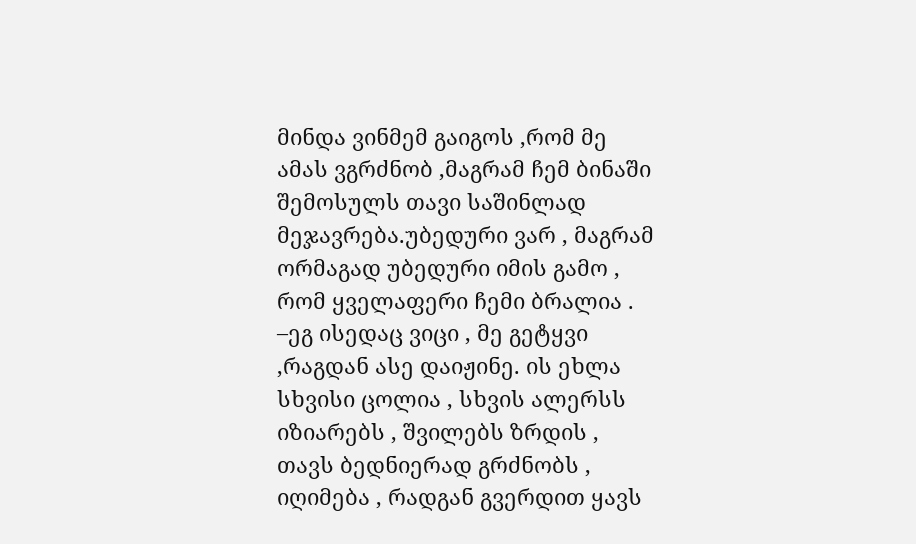მინდა ვინმემ გაიგოს ,რომ მე ამას ვგრძნობ ,მაგრამ ჩემ ბინაში შემოსულს თავი საშინლად მეჯავრება.უბედური ვარ , მაგრამ ორმაგად უბედური იმის გამო , რომ ყველაფერი ჩემი ბრალია .
–ეგ ისედაც ვიცი , მე გეტყვი ,რაგდან ასე დაიჟინე. ის ეხლა სხვისი ცოლია , სხვის ალერსს იზიარებს , შვილებს ზრდის , თავს ბედნიერად გრძნობს , იღიმება , რადგან გვერდით ყავს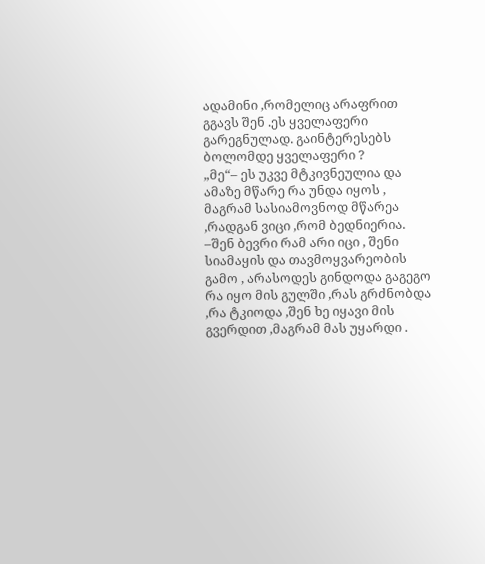ადამინი ,რომელიც არაფრით გგავს შენ .ეს ყველაფერი გარეგნულად. გაინტერესებს ბოლომდე ყველაფერი ?
„მე“– ეს უკვე მტკივნეულია და ამაზე მწარე რა უნდა იყოს , მაგრამ სასიამოვნოდ მწარეა ,რადგან ვიცი ,რომ ბედნიერია.
–შენ ბევრი რამ არი იცი , შენი სიამაყის და თავმოყვარეობის გამო , არასოდეს გინდოდა გაგეგო რა იყო მის გულში ,რას გრძნობდა ,რა ტკიოდა ,შენ ხე იყავი მის გვერდით ,მაგრამ მას უყარდი .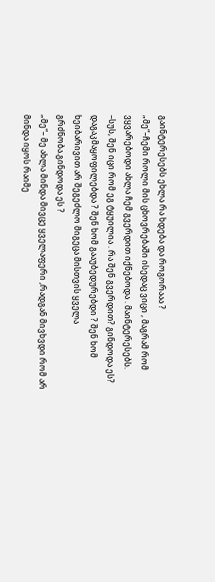გაინტერესებს ეხლა რა ხდება და როგორააა ?
„მე“–ჩემი როლი მის ცხოვრებაში ისედაც ვიცი , მაგრამ რომ ვყვარებოდი ახლა ჩემ გვერდით იქნებოდა . მაინტერესებს.
–სუს, შენ იცი რომ ეგ ტყუილია . რა შენ გვერდით? გინდოდა ეს? დაგაკმაყოფილებდა ? შენ ხომ გააუბედურებდი ? შენ ხომ ხეიბარივით არ შეგეძლო მიგეცა მისთვის ყველა გრძნობა.გინდოდა ეს ?
„მე“– მე ახლა მინდა მივცე ყველაფერი ,რადგან მივხვდი რომ არ მინდა იყოს რაიმე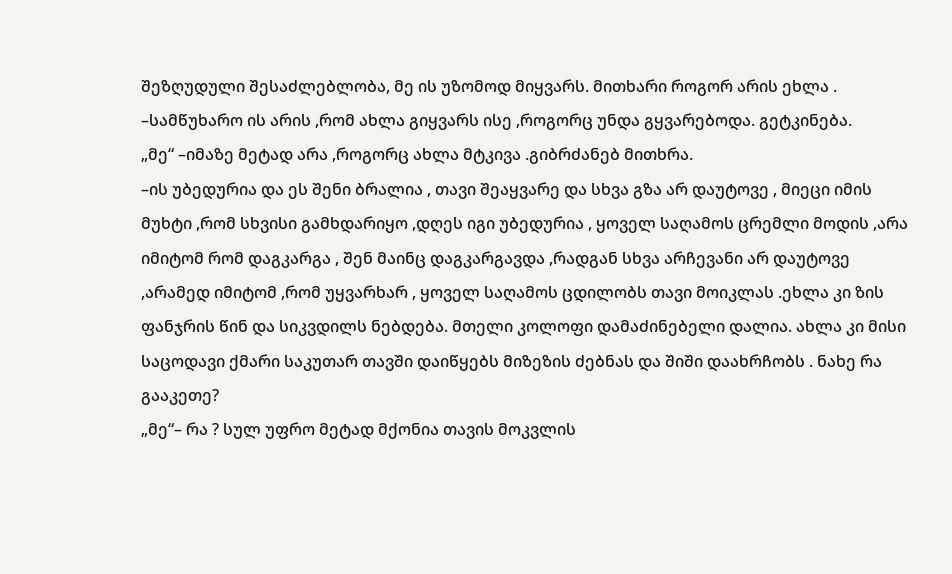შეზღუდული შესაძლებლობა, მე ის უზომოდ მიყვარს. მითხარი როგორ არის ეხლა .
–სამწუხარო ის არის ,რომ ახლა გიყვარს ისე ,როგორც უნდა გყვარებოდა. გეტკინება.
„მე“ –იმაზე მეტად არა ,როგორც ახლა მტკივა .გიბრძანებ მითხრა.
–ის უბედურია და ეს შენი ბრალია , თავი შეაყვარე და სხვა გზა არ დაუტოვე , მიეცი იმის მუხტი ,რომ სხვისი გამხდარიყო ,დღეს იგი უბედურია , ყოველ საღამოს ცრემლი მოდის ,არა იმიტომ რომ დაგკარგა , შენ მაინც დაგკარგავდა ,რადგან სხვა არჩევანი არ დაუტოვე ,არამედ იმიტომ ,რომ უყვარხარ , ყოველ საღამოს ცდილობს თავი მოიკლას .ეხლა კი ზის ფანჯრის წინ და სიკვდილს ნებდება. მთელი კოლოფი დამაძინებელი დალია. ახლა კი მისი საცოდავი ქმარი საკუთარ თავში დაიწყებს მიზეზის ძებნას და შიში დაახრჩობს . ნახე რა გააკეთე?
„მე“– რა ? სულ უფრო მეტად მქონია თავის მოკვლის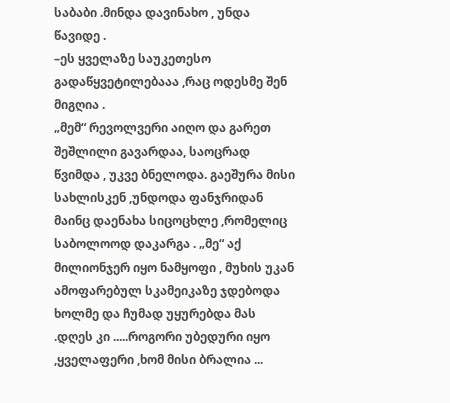საბაბი .მინდა დავინახო , უნდა წავიდე .
–ეს ყველაზე საუკეთესო გადაწყვეტილებააა ,რაც ოდესმე შენ მიგღია .
„მემ“ რევოლვერი აიღო და გარეთ შეშლილი გავარდაა, საოცრად წვიმდა , უკვე ბნელოდა. გაეშურა მისი სახლისკენ ,უნდოდა ფანჯრიდან მაინც დაენახა სიცოცხლე ,რომელიც საბოლოოდ დაკარგა . „მე“ აქ მილიონჯერ იყო ნამყოფი , მუხის უკან ამოფარებულ სკამეიკაზე ჯდებოდა ხოლმე და ჩუმად უყურებდა მას .დღეს კი .....როგორი უბედური იყო ,ყველაფერი ,ხომ მისი ბრალია ...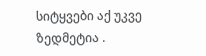სიტყვები აქ უკვე ზედმეტია .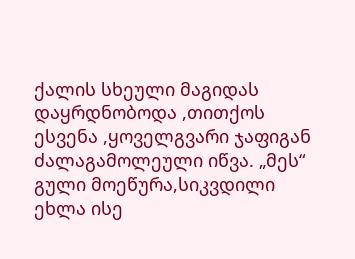ქალის სხეული მაგიდას დაყრდნობოდა ,თითქოს ესვენა ,ყოველგვარი ჯაფიგან ძალაგამოლეული იწვა. „მეს“ გული მოეწურა,სიკვდილი ეხლა ისე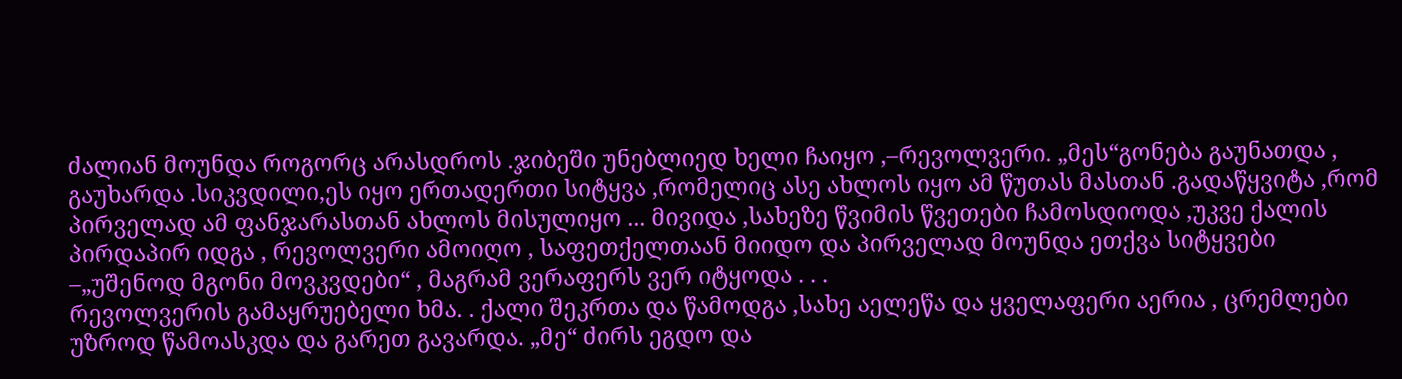ძალიან მოუნდა როგორც არასდროს .ჯიბეში უნებლიედ ხელი ჩაიყო ,–რევოლვერი. „მეს“გონება გაუნათდა , გაუხარდა .სიკვდილი,ეს იყო ერთადერთი სიტყვა ,რომელიც ასე ახლოს იყო ამ წუთას მასთან .გადაწყვიტა ,რომ პირველად ამ ფანჯარასთან ახლოს მისულიყო ... მივიდა ,სახეზე წვიმის წვეთები ჩამოსდიოდა ,უკვე ქალის პირდაპირ იდგა , რევოლვერი ამოიღო , საფეთქელთაან მიიდო და პირველად მოუნდა ეთქვა სიტყვები –„უშენოდ მგონი მოვკვდები“ , მაგრამ ვერაფერს ვერ იტყოდა . . .
რევოლვერის გამაყრუებელი ხმა. . ქალი შეკრთა და წამოდგა ,სახე აელეწა და ყველაფერი აერია , ცრემლები უზროდ წამოასკდა და გარეთ გავარდა. „მე“ ძირს ეგდო და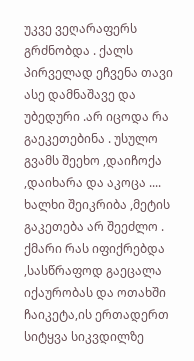უკვე ვეღარაფერს გრძნობდა . ქალს პირველად ეჩვენა თავი ასე დამნაშავე და უბედური .არ იცოდა რა გაეკეთებინა . უსულო გვამს შეეხო ,დაიჩოქა ,დაიხარა და აკოცა .... ხალხი შეიკრიბა ,მეტის გაკეთება არ შეეძლო . ქმარი რას იფიქრებდა ,სასწრაფოდ გაეცალა იქაურობას და ოთახში ჩაიკეტა,ის ერთადერთ სიტყვა სიკვდილზე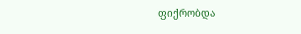ფიქრობდა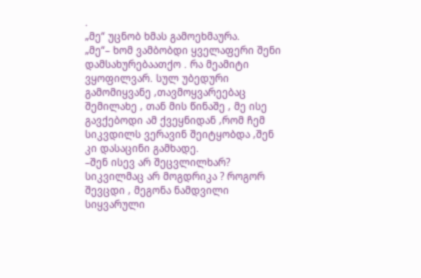.
„მე“ უცნობ ხმას გამოეხმაურა.
„მე“– ხომ ვამბობდი ყველაფერი შენი დამსახურებაათქო . რა მეამიტი ვყოფილვარ. სულ უბედური გამომიყვანე ,თავმოყვარეებაც შემილახე , თან მის წინაშე , მე ისე გავქებოდი ამ ქვეყნიდან ,რომ ჩემ სიკვდილს ვერავინ შეიტყობდა ,შენ კი დასაცინი გამხადე.
–შენ ისევ არ შეცვლილხარ? სიკვილმაც არ მოგდრიკა ? როგორ შევცდი , მეგონა ნამდვილი სიყვარული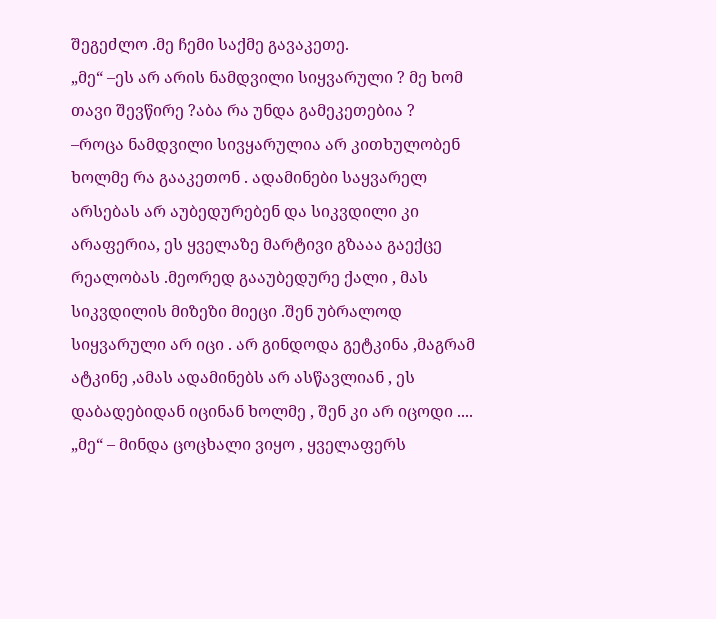შეგეძლო .მე ჩემი საქმე გავაკეთე.
„მე“ –ეს არ არის ნამდვილი სიყვარული ? მე ხომ თავი შევწირე ?აბა რა უნდა გამეკეთებია ?
–როცა ნამდვილი სივყარულია არ კითხულობენ ხოლმე რა გააკეთონ . ადამინები საყვარელ არსებას არ აუბედურებენ და სიკვდილი კი არაფერია, ეს ყველაზე მარტივი გზააა გაექცე რეალობას .მეორედ გააუბედურე ქალი , მას სიკვდილის მიზეზი მიეცი .შენ უბრალოდ სიყვარული არ იცი . არ გინდოდა გეტკინა ,მაგრამ ატკინე ,ამას ადამინებს არ ასწავლიან , ეს დაბადებიდან იცინან ხოლმე , შენ კი არ იცოდი ....
„მე“ – მინდა ცოცხალი ვიყო , ყველაფერს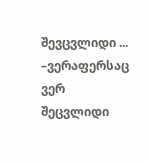შევცვლიდი ...
–ვერაფერსაც ვერ შეცვლიდი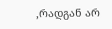,რადგან არ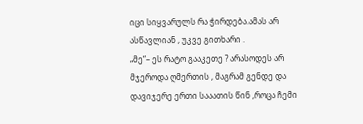იცი სიყვარულს რა ჭირდება.ამას არ ასწავლიან , უკვე გითხარი .
„მე“– ეს რატო გააკეთე ? არასოდეს არ მჯეროდა ღმერთის , მაგრამ გენდე და დავიჯერე ერთი სააათის წინ ,როცა ჩემი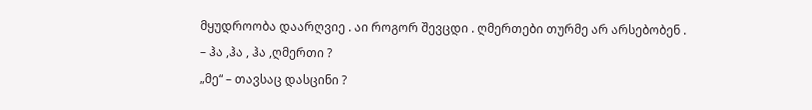მყუდროობა დაარღვიე . აი როგორ შევცდი . ღმერთები თურმე არ არსებობენ .
– ჰა ,ჰა , ჰა ,ღმერთი ?
„მე“ – თავსაც დასცინი ?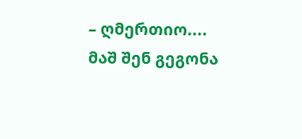– ღმერთიო.... მაშ შენ გეგონა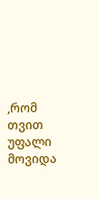,რომ თვით უფალი მოვიდა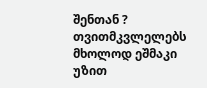შენთან ? თვითმკვლელებს მხოლოდ ეშმაკი უზით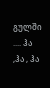გულში .... ჰა ,ჰა , ჰა